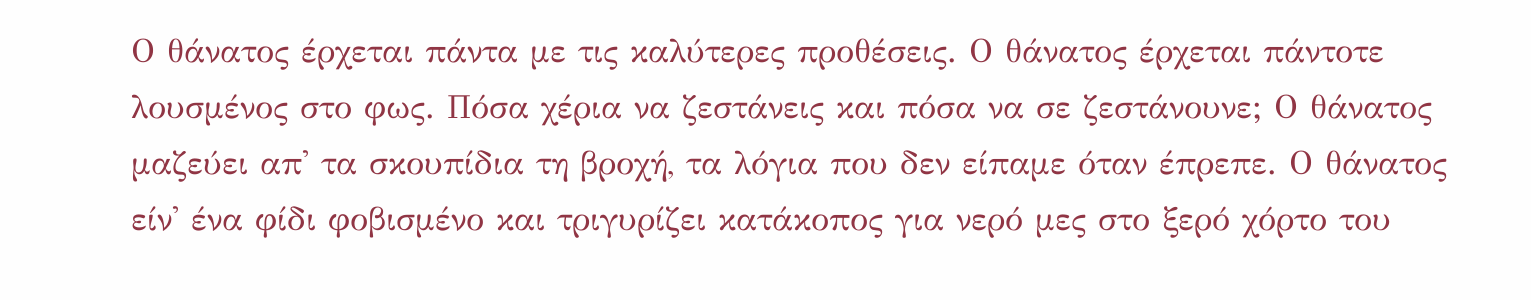Ο θάνατος έρχεται πάντα με τις καλύτερες προθέσεις. Ο θάνατος έρχεται πάντοτε λουσμένος στο φως. Πόσα χέρια να ζεστάνεις και πόσα να σε ζεστάνουνε; Ο θάνατος μαζεύει απ' τα σκουπίδια τη βροχή, τα λόγια που δεν είπαμε όταν έπρεπε. Ο θάνατος είν' ένα φίδι φοβισμένο και τριγυρίζει κατάκοπος για νερό μες στο ξερό χόρτο του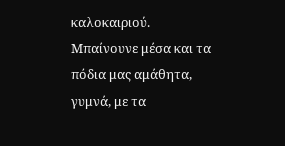καλοκαιριού. Μπαίνουνε μέσα και τα πόδια μας αμάθητα, γυμνά, με τα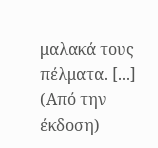μαλακά τους πέλματα. [...] (Από την έκδοση)